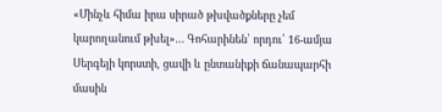«Մինչև հիմա իրա սիրած թխվածքները չեմ կարողանում թխել»… Գոհարինեն՝ որդու՝ 16-ամյա Սերգեյի կորստի, ցավի և ընտանիքի ճանապարհի մասին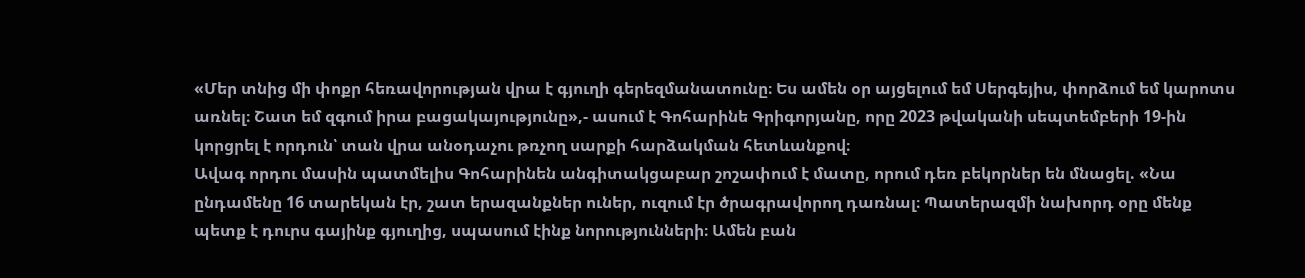«Մեր տնից մի փոքր հեռավորության վրա է գյուղի գերեզմանատունը։ Ես ամեն օր այցելում եմ Սերգեյիս, փորձում եմ կարոտս առնել։ Շատ եմ զգում իրա բացակայությունը»,- ասում է Գոհարինե Գրիգորյանը, որը 2023 թվականի սեպտեմբերի 19-ին կորցրել է որդուն՝ տան վրա անօդաչու թռչող սարքի հարձակման հետևանքով։
Ավագ որդու մասին պատմելիս Գոհարինեն անգիտակցաբար շոշափում է մատը, որում դեռ բեկորներ են մնացել. «Նա ընդամենը 16 տարեկան էր, շատ երազանքներ ուներ, ուզում էր ծրագրավորող դառնալ։ Պատերազմի նախորդ օրը մենք պետք է դուրս գայինք գյուղից, սպասում էինք նորությունների։ Ամեն բան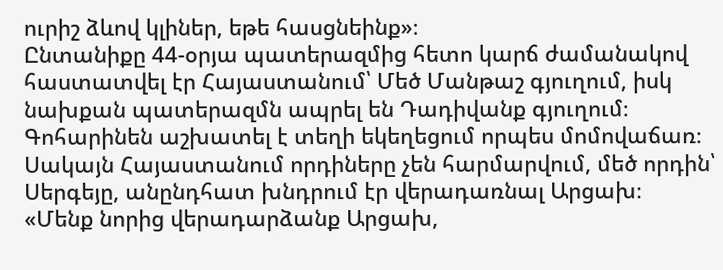ուրիշ ձևով կլիներ, եթե հասցնեինք»։
Ընտանիքը 44-օրյա պատերազմից հետո կարճ ժամանակով հաստատվել էր Հայաստանում՝ Մեծ Մանթաշ գյուղում, իսկ նախքան պատերազմն ապրել են Դադիվանք գյուղում։ Գոհարինեն աշխատել է տեղի եկեղեցում որպես մոմովաճառ։ Սակայն Հայաստանում որդիները չեն հարմարվում, մեծ որդին՝ Սերգեյը, անընդհատ խնդրում էր վերադառնալ Արցախ։
«Մենք նորից վերադարձանք Արցախ,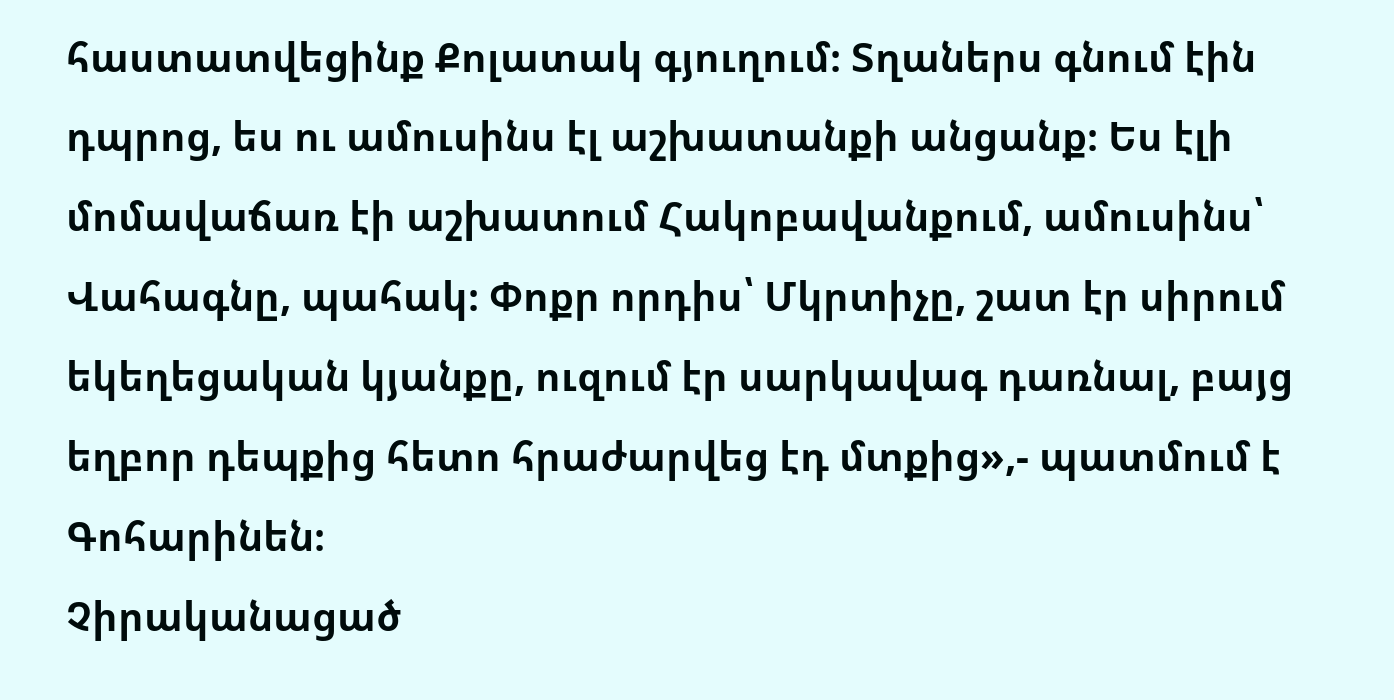հաստատվեցինք Քոլատակ գյուղում։ Տղաներս գնում էին դպրոց, ես ու ամուսինս էլ աշխատանքի անցանք։ Ես էլի մոմավաճառ էի աշխատում Հակոբավանքում, ամուսինս՝ Վահագնը, պահակ։ Փոքր որդիս՝ Մկրտիչը, շատ էր սիրում եկեղեցական կյանքը, ուզում էր սարկավագ դառնալ, բայց եղբոր դեպքից հետո հրաժարվեց էդ մտքից»,- պատմում է Գոհարինեն։
Չիրականացած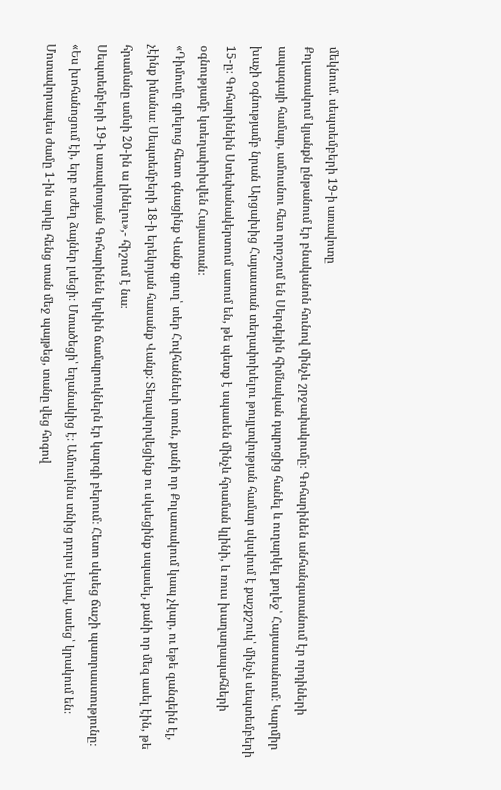մեկնում. սեպտեմբերի 19-ի առավոտը
Քոլատակում կյանքն ընթանում էր բնականոն հունով մինչև շրջափակումը։ Գոհարինեն անհանգստանում էր որդիների ապագայի համար, ամուսնու հետ որոշում են Սերգեյին հիմնական դպրոցից հանել և ուղարկել քոլեջ՝ Հայաստանում։ Կարմիր խաչի օգնությամբ նրան Արցախից Հայաստան տեղափոխելու թույլտվության համար սկսվում է քաշքշուկ՝ մինչև սեպտեմբերի 15-ը։ Գոհարինեին Ստեփանակերտում ասում են, թե պետք է սպասեն մինչև հրաման կլինի, և ռուս խաղաղապահների օգնությամբ կտեղափոխվեն Հայաստան։
«Դիմումը գրելուց հետո գնացինք Վանք գյուղ՝ տեր Հովհաննեսի տուն, քանի որ Քոլատակում կապ չկար, ու եթե զանգեին էլ, չէինք իմանա։ Սեպտեմբերի 18-ի երեկոյան հասանք Վանք: Տեղավորվեցինք ու սկսեցինք սպասել, քանի որ մեզ ասել էին, թե հրամանը ամսի 20-ին ա լինելու»,- հիշում է նա։
Սեպտեմբերի 19-ի առավոտյան Գոհարինեն կրկին ճամպրուկներն էր կարգի բերում։ Հետո սկսեց ճաշի պատրաստությունը։
«Ես խոհանոցում էի, երբ ուժեղ ձայներ լսեցի։ Մտածեցի՝ եղանակից է։ Ամուսինս տնից դուրս էկավ, ասեց՝ կրակում են։ Մոտավորապես ժամը 1-ին արկը հենց տան մեջ պայթեց, տանը վեց հոգով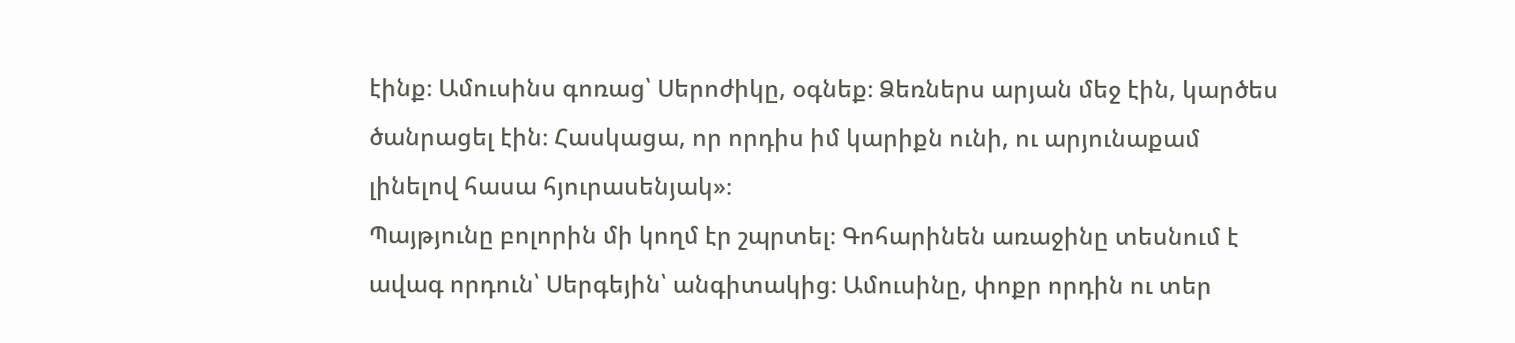էինք։ Ամուսինս գոռաց՝ Սերոժիկը, օգնեք։ Ձեռներս արյան մեջ էին, կարծես ծանրացել էին։ Հասկացա, որ որդիս իմ կարիքն ունի, ու արյունաքամ լինելով հասա հյուրասենյակ»։
Պայթյունը բոլորին մի կողմ էր շպրտել։ Գոհարինեն առաջինը տեսնում է ավագ որդուն՝ Սերգեյին՝ անգիտակից։ Ամուսինը, փոքր որդին ու տեր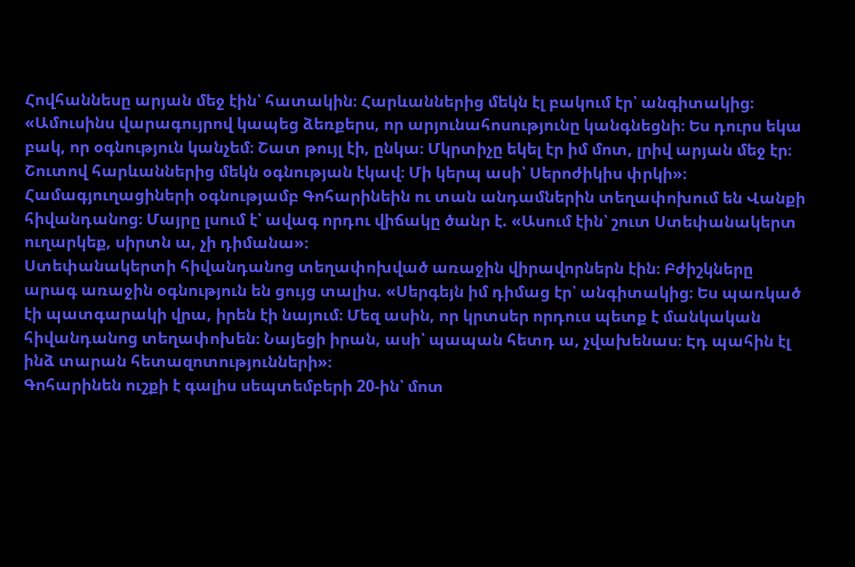Հովհաննեսը արյան մեջ էին՝ հատակին։ Հարևաններից մեկն էլ բակում էր՝ անգիտակից։
«Ամուսինս վարագույրով կապեց ձեռքերս, որ արյունահոսությունը կանգնեցնի։ Ես դուրս եկա բակ, որ օգնություն կանչեմ։ Շատ թույլ էի, ընկա։ Մկրտիչը եկել էր իմ մոտ, լրիվ արյան մեջ էր։ Շուտով հարևաններից մեկն օգնության էկավ։ Մի կերպ ասի՝ Սերոժիկիս փրկի»։
Համագյուղացիների օգնությամբ Գոհարինեին ու տան անդամներին տեղափոխում են Վանքի հիվանդանոց։ Մայրը լսում է՝ ավագ որդու վիճակը ծանր է. «Ասում էին՝ շուտ Ստեփանակերտ ուղարկեք, սիրտն ա, չի դիմանա»։
Ստեփանակերտի հիվանդանոց տեղափոխված առաջին վիրավորներն էին։ Բժիշկները արագ առաջին օգնություն են ցույց տալիս. «Սերգեյն իմ դիմաց էր՝ անգիտակից։ Ես պառկած էի պատգարակի վրա, իրեն էի նայում։ Մեզ ասին, որ կրտսեր որդուս պետք է մանկական հիվանդանոց տեղափոխեն։ Նայեցի իրան, ասի՝ պապան հետդ ա, չվախենաս։ Էդ պահին էլ ինձ տարան հետազոտությունների»։
Գոհարինեն ուշքի է գալիս սեպտեմբերի 20-ին՝ մոտ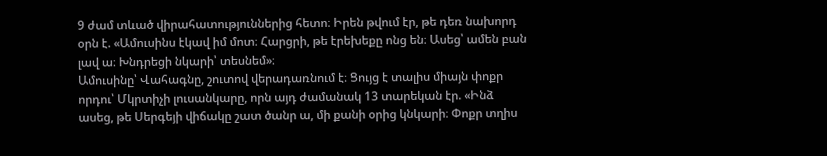9 ժամ տևած վիրահատություններից հետո։ Իրեն թվում էր, թե դեռ նախորդ օրն է. «Ամուսինս էկավ իմ մոտ։ Հարցրի, թե էրեխեքը ոնց են։ Ասեց՝ ամեն բան լավ ա։ Խնդրեցի նկարի՝ տեսնեմ»։
Ամուսինը՝ Վահագնը, շուտով վերադառնում է։ Ցույց է տալիս միայն փոքր որդու՝ Մկրտիչի լուսանկարը, որն այդ ժամանակ 13 տարեկան էր. «Ինձ ասեց, թե Սերգեյի վիճակը շատ ծանր ա, մի քանի օրից կնկարի։ Փոքր տղիս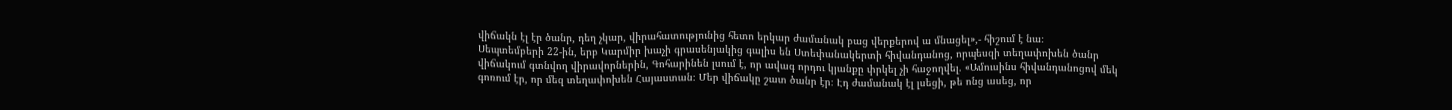վիճակն էլ էր ծանր, դեղ չկար, վիրահատությունից հետո երկար ժամանակ բաց վերքերով ա մնացել»,- հիշում է նա։
Սեպտեմբերի 22-ին, երբ Կարմիր խաչի գրասենյակից գալիս են Ստեփանակերտի հիվանդանոց, որպեսզի տեղափոխեն ծանր վիճակում գտնվող վիրավորներին, Գոհարինեն լսում է, որ ավագ որդու կյանքը փրկել չի հաջողվել. «Ամուսինս հիվանդանոցով մեկ գոռում էր, որ մեզ տեղափոխեն Հայաստան։ Մեր վիճակը շատ ծանր էր։ Էդ ժամանակ էլ լսեցի, թե ոնց ասեց, որ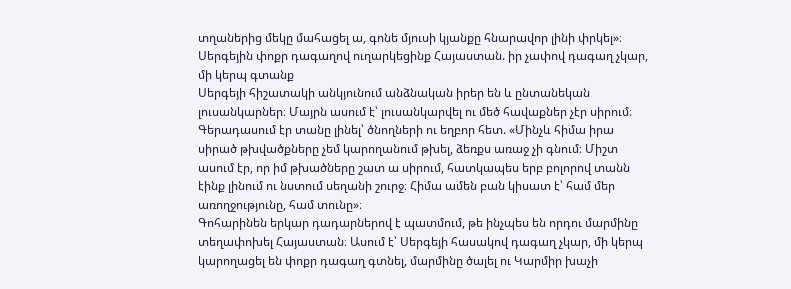տղաներից մեկը մահացել ա, գոնե մյուսի կյանքը հնարավոր լինի փրկել»։
Սերգեյին փոքր դագաղով ուղարկեցինք Հայաստան. իր չափով դագաղ չկար, մի կերպ գտանք
Սերգեյի հիշատակի անկյունում անձնական իրեր են և ընտանեկան լուսանկարներ։ Մայրն ասում է՝ լուսանկարվել ու մեծ հավաքներ չէր սիրում։ Գերադասում էր տանը լինել՝ ծնողների ու եղբոր հետ. «Մինչև հիմա իրա սիրած թխվածքները չեմ կարողանում թխել, ձեռքս առաջ չի գնում։ Միշտ ասում էր, որ իմ թխածները շատ ա սիրում, հատկապես երբ բոլորով տանն էինք լինում ու նստում սեղանի շուրջ։ Հիմա ամեն բան կիսատ է՝ համ մեր առողջությունը, համ տունը»։
Գոհարինեն երկար դադարներով է պատմում, թե ինչպես են որդու մարմինը տեղափոխել Հայաստան։ Ասում է՝ Սերգեյի հասակով դագաղ չկար, մի կերպ կարողացել են փոքր դագաղ գտնել, մարմինը ծալել ու Կարմիր խաչի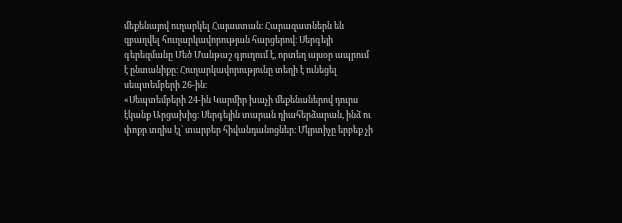մեքենայով ուղարկել Հայաստան։ Հարազատներն են զբաղվել հուղարկավորության հարցերով։ Սերգեյի գերեզմանը Մեծ Մանթաշ գյուղում է, որտեղ այսօր ապրում է ընտանիքը։ Հուղարկավորությունը տեղի է ունեցել սեպտեմբերի 26-ին։
«Սեպտեմբերի 24-ին Կարմիր խաչի մեքենաներով դուրս էկանք Արցախից։ Սերգեյին տարան դիահերձարան, ինձ ու փոքր տղիս էլ՝ տարբեր հիվանդանոցներ։ Մկրտիչը երբեք չի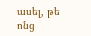ասել, թե ոնց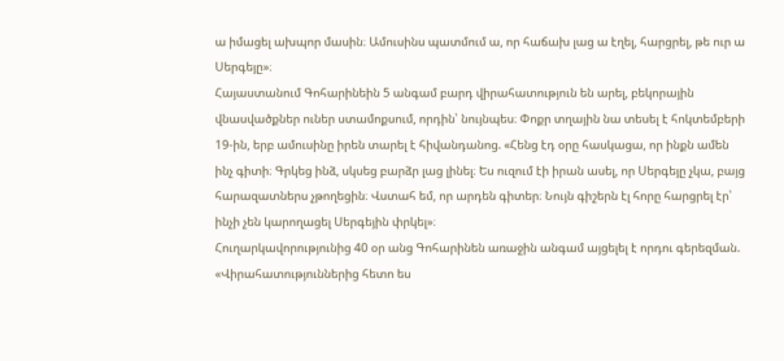ա իմացել ախպոր մասին։ Ամուսինս պատմում ա, որ հաճախ լաց ա էղել, հարցրել, թե ուր ա Սերգեյը»։
Հայաստանում Գոհարինեին 5 անգամ բարդ վիրահատություն են արել, բեկորային վնասվածքներ ուներ ստամոքսում, որդին՝ նույնպես։ Փոքր տղային նա տեսել է հոկտեմբերի 19-ին, երբ ամուսինը իրեն տարել է հիվանդանոց. «Հենց էդ օրը հասկացա, որ ինքն ամեն ինչ գիտի։ Գրկեց ինձ, սկսեց բարձր լաց լինել։ Ես ուզում էի իրան ասել, որ Սերգեյը չկա, բայց հարազատներս չթողեցին։ Վստահ եմ, որ արդեն գիտեր։ Նույն գիշերն էլ հորը հարցրել էր՝ ինչի չեն կարողացել Սերգեյին փրկել»։
Հուղարկավորությունից 40 օր անց Գոհարինեն առաջին անգամ այցելել է որդու գերեզման. «Վիրահատություններից հետո ես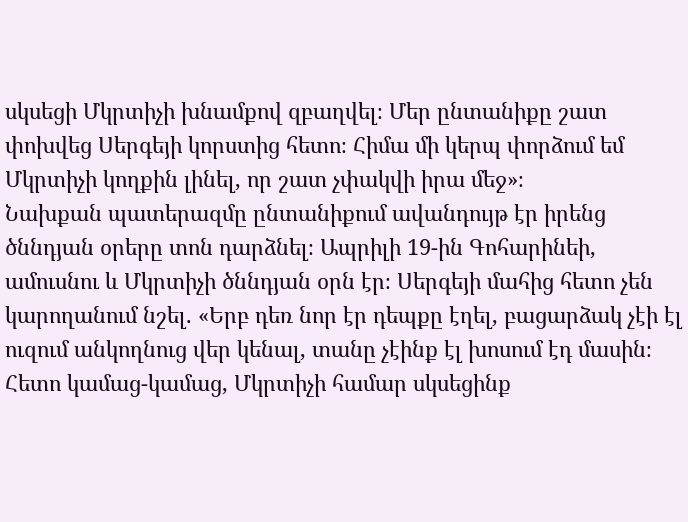սկսեցի Մկրտիչի խնամքով զբաղվել։ Մեր ընտանիքը շատ փոխվեց Սերգեյի կորստից հետո։ Հիմա մի կերպ փորձում եմ Մկրտիչի կողքին լինել, որ շատ չփակվի իրա մեջ»։
Նախքան պատերազմը ընտանիքում ավանդույթ էր իրենց ծննդյան օրերը տոն դարձնել։ Ապրիլի 19-ին Գոհարինեի, ամուսնու և Մկրտիչի ծննդյան օրն էր։ Սերգեյի մահից հետո չեն կարողանում նշել. «Երբ դեռ նոր էր դեպքը էղել, բացարձակ չէի էլ ուզում անկողնուց վեր կենալ, տանը չէինք էլ խոսում էդ մասին։ Հետո կամաց-կամաց, Մկրտիչի համար սկսեցինք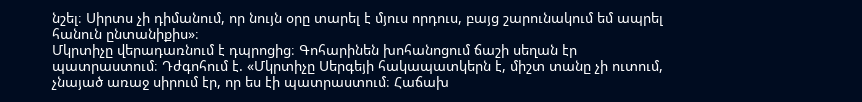նշել։ Սիրտս չի դիմանում, որ նույն օրը տարել է մյուս որդուս, բայց շարունակում եմ ապրել հանուն ընտանիքիս»։
Մկրտիչը վերադառնում է դպրոցից։ Գոհարինեն խոհանոցում ճաշի սեղան էր պատրաստում։ Դժգոհում է. «Մկրտիչը Սերգեյի հակապատկերն է, միշտ տանը չի ուտում, չնայած առաջ սիրում էր, որ ես էի պատրաստում։ Հաճախ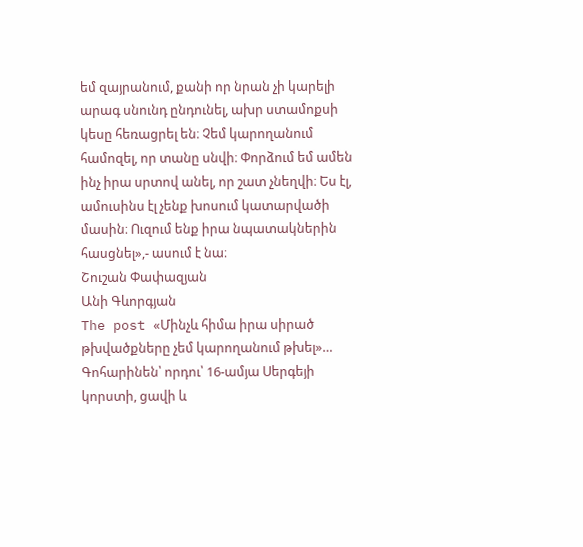եմ զայրանում, քանի որ նրան չի կարելի արագ սնունդ ընդունել, ախր ստամոքսի կեսը հեռացրել են։ Չեմ կարողանում համոզել, որ տանը սնվի։ Փորձում եմ ամեն ինչ իրա սրտով անել, որ շատ չնեղվի։ Ես էլ, ամուսինս էլ չենք խոսում կատարվածի մասին։ Ուզում ենք իրա նպատակներին հասցնել»,- ասում է նա։
Շուշան Փափազյան
Անի Գևորգյան
The post «Մինչև հիմա իրա սիրած թխվածքները չեմ կարողանում թխել»… Գոհարինեն՝ որդու՝ 16-ամյա Սերգեյի կորստի, ցավի և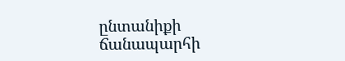ընտանիքի ճանապարհի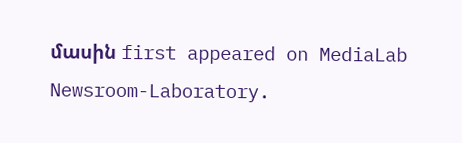մասին first appeared on MediaLab Newsroom-Laboratory.